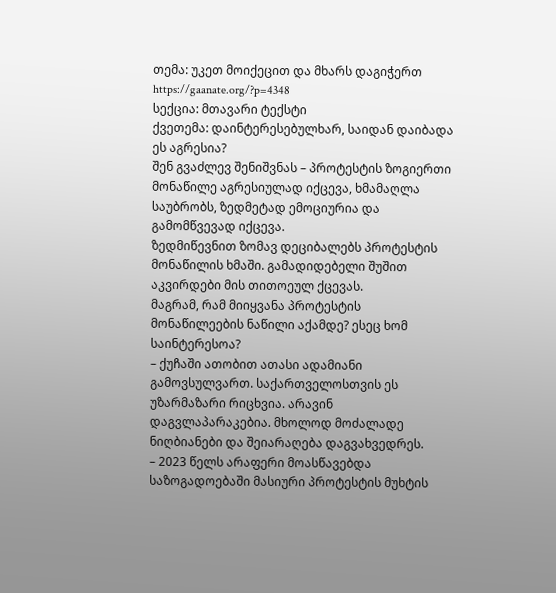თემა: უკეთ მოიქეცით და მხარს დაგიჭერთ https://gaanate.org/?p=4348
სექცია: მთავარი ტექსტი
ქვეთემა: დაინტერესებულხარ, საიდან დაიბადა ეს აგრესია?
შენ გვაძლევ შენიშვნას – პროტესტის ზოგიერთი მონაწილე აგრესიულად იქცევა, ხმამაღლა საუბრობს, ზედმეტად ემოციურია და გამომწვევად იქცევა.
ზედმიწევნით ზომავ დეციბალებს პროტესტის მონაწილის ხმაში. გამადიდებელი შუშით აკვირდები მის თითოეულ ქცევას.
მაგრამ, რამ მიიყვანა პროტესტის მონაწილეების ნაწილი აქამდე? ესეც ხომ საინტერესოა?
– ქუჩაში ათობით ათასი ადამიანი გამოვსულვართ. საქართველოსთვის ეს უზარმაზარი რიცხვია. არავინ დაგვლაპარაკებია. მხოლოდ მოძალადე ნიღბიანები და შეიარაღება დაგვახვედრეს.
– 2023 წელს არაფერი მოასწავებდა საზოგადოებაში მასიური პროტესტის მუხტის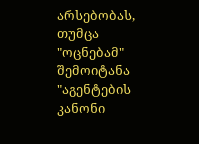არსებობას, თუმცა "ოცნებამ" შემოიტანა "აგენტების კანონი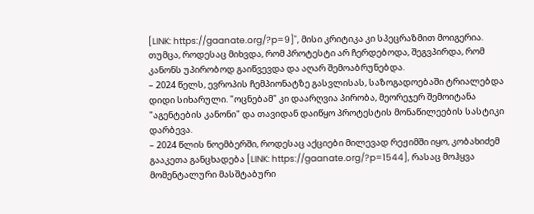[LINK: https://gaanate.org/?p=9]", მისი კრიტიკა კი სპეცრაზმით მოიგერია. თუმცა, როდესაც მიხვდა, რომ პროტესტი არ ჩერდებოდა, შეგვპირდა, რომ კანონს უპირობოდ გაიწვევდა და აღარ შემოაბრუნებდა.
– 2024 წელს, ევროპის ჩემპიონატზე გასვლისას, საზოგადოებაში ტრიალებდა დიდი სიხარული. "ოცნებამ" კი დაარღვია პირობა, მეორეჯერ შემოიტანა "აგენტების კანონი" და თავიდან დაიწყო პროტესტის მონაწილეების სასტიკი დარბევა.
– 2024 წლის ნოემბერში, როდესაც აქციები მილევად რეჟიმში იყო, კობახიძემ გააკეთა განცხადება [LINK: https://gaanate.org/?p=1544], რასაც მოჰყვა მომენტალური მასშტაბური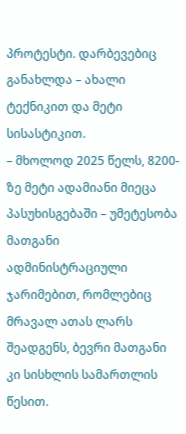პროტესტი. დარბევებიც განახლდა – ახალი ტექნიკით და მეტი სისასტიკით.
– მხოლოდ 2025 წელს, 8200-ზე მეტი ადამიანი მიეცა პასუხისგებაში – უმეტესობა მათგანი ადმინისტრაციული ჯარიმებით, რომლებიც მრავალ ათას ლარს შეადგენს, ბევრი მათგანი კი სისხლის სამართლის წესით.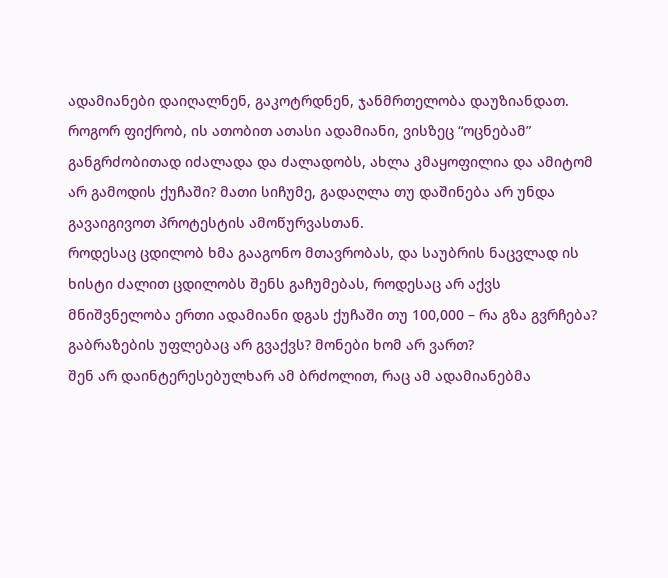ადამიანები დაიღალნენ, გაკოტრდნენ, ჯანმრთელობა დაუზიანდათ. როგორ ფიქრობ, ის ათობით ათასი ადამიანი, ვისზეც “ოცნებამ” განგრძობითად იძალადა და ძალადობს, ახლა კმაყოფილია და ამიტომ არ გამოდის ქუჩაში? მათი სიჩუმე, გადაღლა თუ დაშინება არ უნდა გავაიგივოთ პროტესტის ამოწურვასთან.
როდესაც ცდილობ ხმა გააგონო მთავრობას, და საუბრის ნაცვლად ის ხისტი ძალით ცდილობს შენს გაჩუმებას, როდესაც არ აქვს მნიშვნელობა ერთი ადამიანი დგას ქუჩაში თუ 100,000 – რა გზა გვრჩება? გაბრაზების უფლებაც არ გვაქვს? მონები ხომ არ ვართ?
შენ არ დაინტერესებულხარ ამ ბრძოლით, რაც ამ ადამიანებმა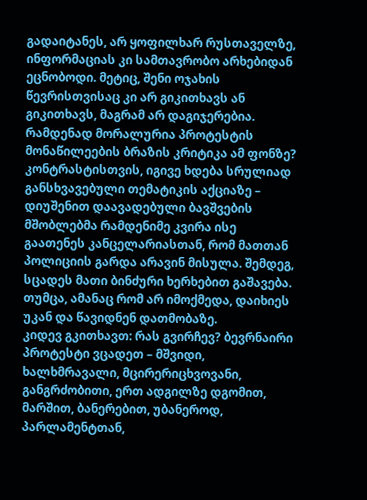გადაიტანეს, არ ყოფილხარ რუსთაველზე, ინფორმაციას კი სამთავრობო არხებიდან ეცნობოდი. მეტიც, შენი ოჯახის წევრისთვისაც კი არ გიკითხავს ან გიკითხავს, მაგრამ არ დაგიჯერებია. რამდენად მორალურია პროტესტის მონაწილეების ბრაზის კრიტიკა ამ ფონზე?
კონტრასტისთვის, იგივე ხდება სრულიად განსხვავებული თემატიკის აქციაზე – დიუშენით დაავადებული ბავშვების მშობლებმა რამდენიმე კვირა ისე გაათენეს კანცელარიასთან, რომ მათთან პოლიციის გარდა არავინ მისულა. შემდეგ, სცადეს მათი ბინძური ხერხებით გაშავება. თუმცა, ამანაც რომ არ იმოქმედა, დაიხიეს უკან და წავიდნენ დათმობაზე.
კიდევ გკითხავთ: რას გვირჩევ? ბევრნაირი პროტესტი ვცადეთ – მშვიდი, ხალხმრავალი, მცირერიცხვოვანი, განგრძობითი, ერთ ადგილზე დგომით, მარშით, ბანერებით, უბანეროდ, პარლამენტთან,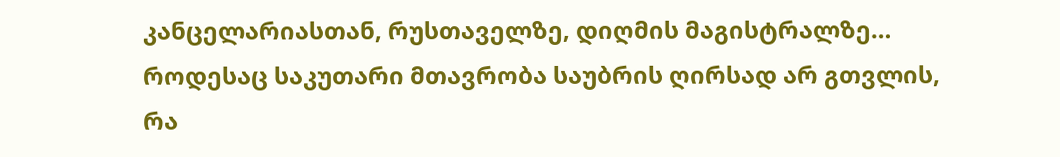კანცელარიასთან, რუსთაველზე, დიღმის მაგისტრალზე…
როდესაც საკუთარი მთავრობა საუბრის ღირსად არ გთვლის, რა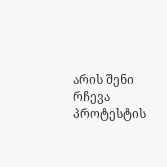არის შენი რჩევა პროტესტის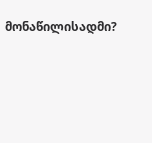მონაწილისადმი?